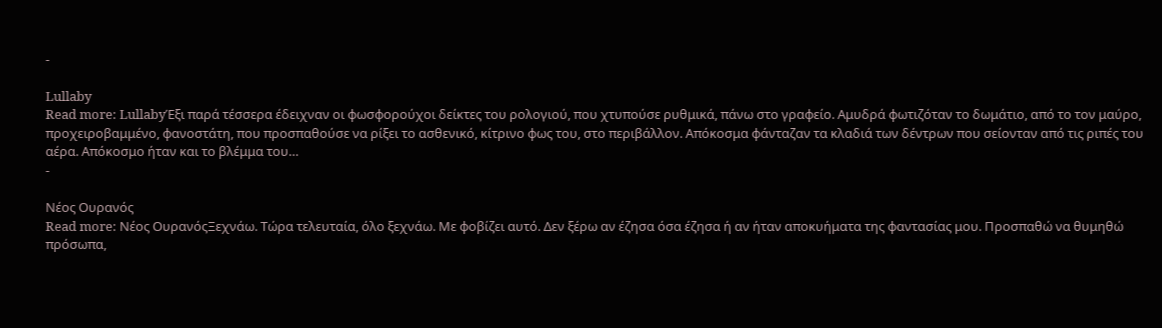-

Lullaby
Read more: LullabyΈξι παρά τέσσερα έδειχναν οι φωσφορούχοι δείκτες του ρολογιού, που χτυπούσε ρυθμικά, πάνω στο γραφείο. Αμυδρά φωτιζόταν το δωμάτιο, από το τον μαύρο, προχειροβαμμένο, φανοστάτη, που προσπαθούσε να ρίξει το ασθενικό, κίτρινο φως του, στο περιβάλλον. Απόκοσμα φάνταζαν τα κλαδιά των δέντρων που σείονταν από τις ριπές του αέρα. Απόκοσμο ήταν και το βλέμμα του…
-

Νέος Ουρανός
Read more: Νέος ΟυρανόςΞεχνάω. Τώρα τελευταία, όλο ξεχνάω. Με φοβίζει αυτό. Δεν ξέρω αν έζησα όσα έζησα ή αν ήταν αποκυήματα της φαντασίας μου. Προσπαθώ να θυμηθώ πρόσωπα,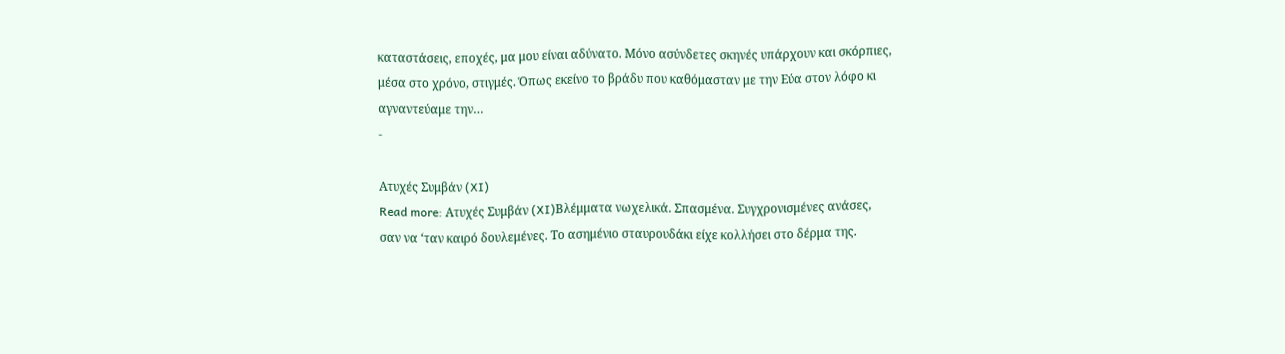καταστάσεις, εποχές, μα μου είναι αδύνατο. Μόνο ασύνδετες σκηνές υπάρχουν και σκόρπιες, μέσα στο χρόνο, στιγμές. Όπως εκείνο το βράδυ που καθόμασταν με την Εύα στον λόφο κι αγναντεύαμε την…
-

Ατυχές Συμβάν (XI)
Read more: Ατυχές Συμβάν (XI)Βλέμματα νωχελικά. Σπασμένα. Συγχρονισμένες ανάσες, σαν να ‘ταν καιρό δουλεμένες. Το ασημένιο σταυρουδάκι είχε κολλήσει στο δέρμα της.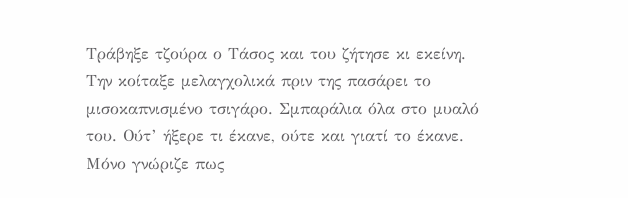Τράβηξε τζούρα ο Τάσος και του ζήτησε κι εκείνη. Την κοίταξε μελαγχολικά πριν της πασάρει το μισοκαπνισμένο τσιγάρο. Σμπαράλια όλα στο μυαλό του. Ούτ’ ήξερε τι έκανε, ούτε και γιατί το έκανε. Μόνο γνώριζε πως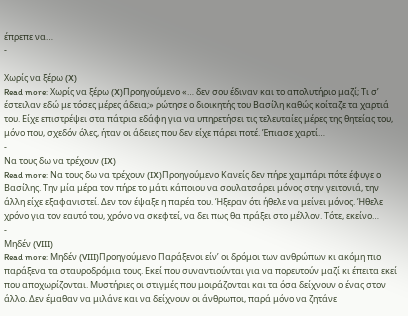έπρεπε να…
-

Χωρίς να ξέρω (X)
Read more: Χωρίς να ξέρω (X)Προηγούμενο «… δεν σου έδιναν και το απολυτήριο μαζί; Τι σ’ έστειλαν εδώ με τόσες μέρες άδεια;» ρώτησε ο διοικητής του Βασίλη καθώς κοίταζε τα χαρτιά του. Είχε επιστρέψει στα πάτρια εδάφη για να υπηρετήσει τις τελευταίες μέρες της θητείας του, μόνο που, σχεδόν όλες, ήταν οι άδειες που δεν είχε πάρει ποτέ. Έπιασε χαρτί…
-
Να τους δω να τρέχουν (IX)
Read more: Να τους δω να τρέχουν (IX)Προηγούμενο Κανείς δεν πήρε χαμπάρι πότε έφυγε ο Βασίλης. Την μία μέρα τον πήρε το μάτι κάποιου να σουλατσάρει μόνος στην γειτονιά, την άλλη είχε εξαφανιστεί. Δεν τον έψαξε η παρέα του. Ήξεραν ότι ήθελε να μείνει μόνος. Ήθελε χρόνο για τον εαυτό του, χρόνο να σκεφτεί, να δει πως θα πράξει στο μέλλον. Τότε, εκείνο…
-
Μηδέν (VIII)
Read more: Μηδέν (VIII)Προηγούμενο Παράξενοι είν’ οι δρόμοι των ανθρώπων κι ακόμη πιο παράξενα τα σταυροδρόμια τους. Εκεί που συναντιούνται για να πορευτούν μαζί κι έπειτα εκεί που αποχωρίζονται. Μυστήριες οι στιγμές που μοιράζονται και τα όσα δείχνουν ο ένας στον άλλο. Δεν έμαθαν να μιλάνε και να δείχνουν οι άνθρωποι, παρά μόνο να ζητάνε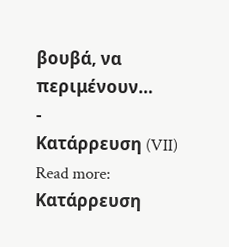βουβά, να περιμένουν…
-
Κατάρρευση (VII)
Read more: Κατάρρευση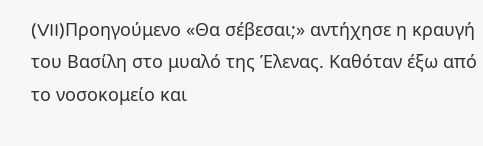(VII)Προηγούμενο «Θα σέβεσαι;» αντήχησε η κραυγή του Βασίλη στο μυαλό της Έλενας. Καθόταν έξω από το νοσοκομείο και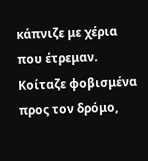κάπνιζε με χέρια που έτρεμαν. Κοίταζε φοβισμένα προς τον δρόμο,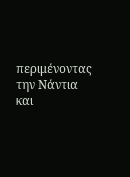περιμένοντας την Νάντια και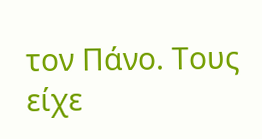τον Πάνο. Τους είχε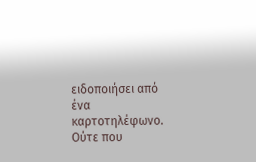ειδοποιήσει από ένα καρτοτηλέφωνο. Ούτε που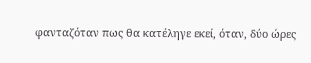φανταζόταν πως θα κατέληγε εκεί, όταν, δύο ώρες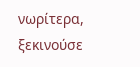νωρίτερα, ξεκινούσε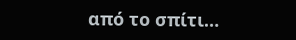από το σπίτι…